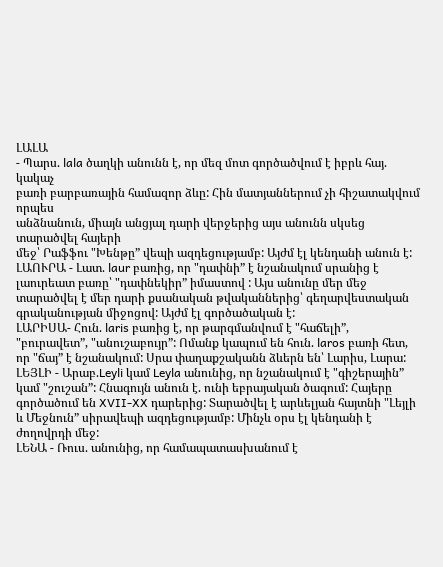ԼԱԼԱ
- Պարս. lala ծաղկի անունն է, որ մեզ մոտ գործածվում է իբրև հայ. կակաչ
բառի բարբառային համազոր ձևը: Հին մատյաններում չի հիշատակվում որպես
անձնանուն, միայն անցյալ դարի վերջերից այս անունն սկսեց տարածվել հայերի
մեջ՝ Րաֆֆու "Խենթը” վեպի ազդեցությամբ: Այժմ էլ կենդանի անուն է:
ԼԱՈՒՐԱ - Լատ. laur բառից, որ "դափնի” է նշանակում սրանից է լաուրեատ բառը՝ "դափնեկիր” իմաստով : Այս անունը մեր մեջ տարածվել է մեր դարի քսանական թվականներից՝ գեղարվեստական գրականության միջոցով: Այժմ էլ գործածական է:
ԼԱՐԻՍԱ- Հուն. laris բառից է, որ թարգմանվում է "հաճելի”, "բուրավետ”, "անուշաբույր”: Ոմանք կապում են հուն. laros բառի հետ, որ "ճայ” է նշանակում: Սրա փաղաքշականն ձևերն են՝ Լարիս, Լարա:
ԼԵՅԼԻ - Արաբ.Leyli կամ Leyla անունից, որ նշանակում է "գիշերային” կամ "շուշան”: Հնագույն անուն է. ունի եբրայական ծագում: Հայերը գործածում են XVII-XX դարերից: Տարածվել է արևելյան հայտնի "Լեյլի և Մեջնուն” սիրավեպի ազդեցությամբ: Մինչև օրս էլ կենդանի է ժողովրդի մեջ:
ԼԵՆԱ - Ռուս. անունից, որ համապատասխանում է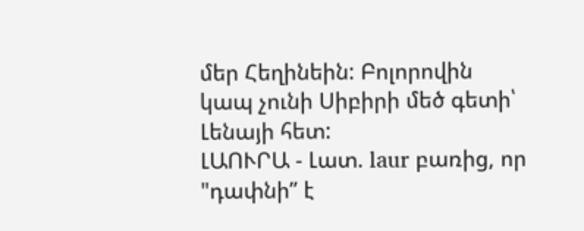մեր Հեղինեին: Բոլորովին կապ չունի Սիբիրի մեծ գետի՝ Լենայի հետ:
ԼԱՈՒՐԱ - Լատ. laur բառից, որ "դափնի” է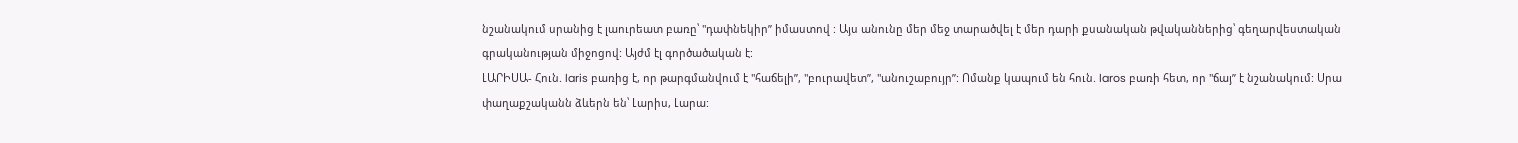նշանակում սրանից է լաուրեատ բառը՝ "դափնեկիր” իմաստով : Այս անունը մեր մեջ տարածվել է մեր դարի քսանական թվականներից՝ գեղարվեստական գրականության միջոցով: Այժմ էլ գործածական է:
ԼԱՐԻՍԱ- Հուն. laris բառից է, որ թարգմանվում է "հաճելի”, "բուրավետ”, "անուշաբույր”: Ոմանք կապում են հուն. laros բառի հետ, որ "ճայ” է նշանակում: Սրա փաղաքշականն ձևերն են՝ Լարիս, Լարա: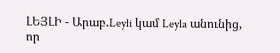ԼԵՅԼԻ - Արաբ.Leyli կամ Leyla անունից, որ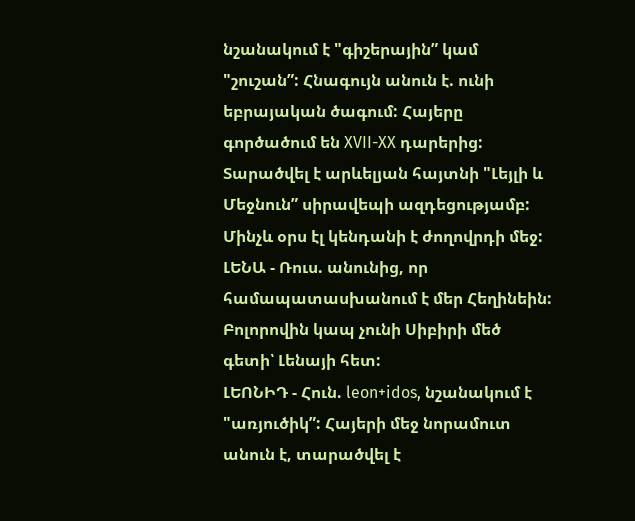նշանակում է "գիշերային” կամ "շուշան”: Հնագույն անուն է. ունի եբրայական ծագում: Հայերը գործածում են XVII-XX դարերից: Տարածվել է արևելյան հայտնի "Լեյլի և Մեջնուն” սիրավեպի ազդեցությամբ: Մինչև օրս էլ կենդանի է ժողովրդի մեջ:
ԼԵՆԱ - Ռուս. անունից, որ համապատասխանում է մեր Հեղինեին: Բոլորովին կապ չունի Սիբիրի մեծ գետի՝ Լենայի հետ:
ԼԵՈՆԻԴ - Հուն. leon+idos, նշանակում է "առյուծիկ”: Հայերի մեջ նորամուտ անուն է, տարածվել է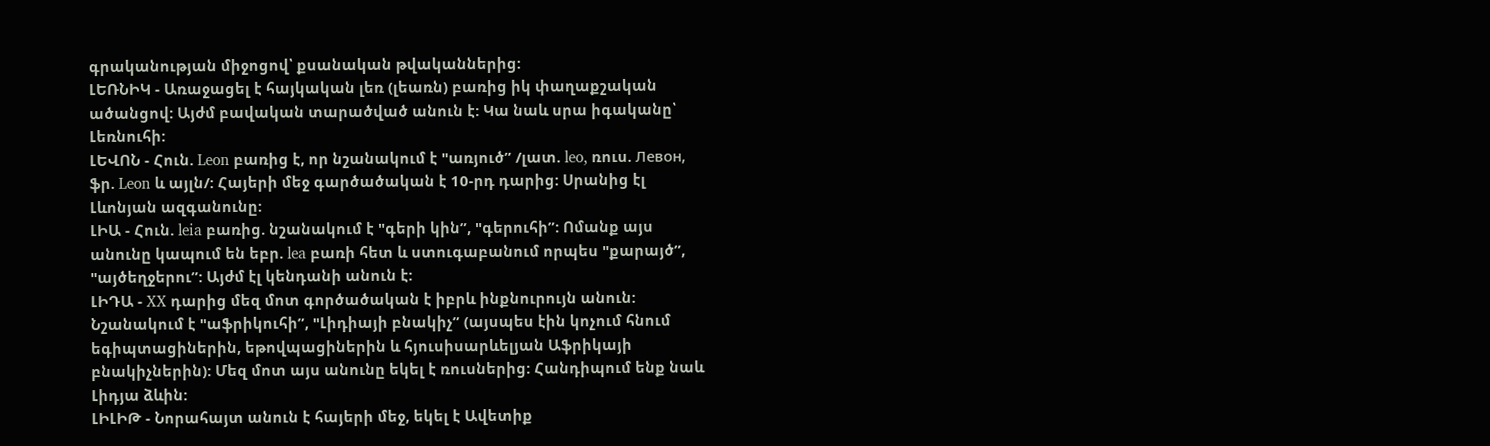գրականության միջոցով՝ քսանական թվականներից:
ԼԵՌՆԻԿ - Առաջացել է հայկական լեռ (լեառն) բառից իկ փաղաքշական ածանցով: Այժմ բավական տարածված անուն է: Կա նաև սրա իգականը՝ Լեռնուհի:
ԼԵՎՈՆ - Հուն. Leon բառից է, որ նշանակում է "առյուծ” /լատ. leo, ռուս. Левон, ֆր. Leon և այլն/: Հայերի մեջ գարծածական է 10-րդ դարից: Սրանից էլ Լևոնյան ազգանունը:
ԼԻԱ - Հուն. leia բառից. նշանակում է "գերի կին”, "գերուհի”: Ոմանք այս անունը կապում են եբր. lea բառի հետ և ստուգաբանում որպես "քարայծ”, "այծեղջերու”: Այժմ էլ կենդանի անուն է:
ԼԻԴԱ - XX դարից մեզ մոտ գործածական է իբրև ինքնուրույն անուն: Նշանակում է "աֆրիկուհի”, "Լիդիայի բնակիչ” (այսպես էին կոչում հնում եգիպտացիներին, եթովպացիներին և հյուսիսարևելյան Աֆրիկայի բնակիչներին): Մեզ մոտ այս անունը եկել է ռուսներից: Հանդիպում ենք նաև Լիդյա ձևին:
ԼԻԼԻԹ - Նորահայտ անուն է հայերի մեջ, եկել է Ավետիք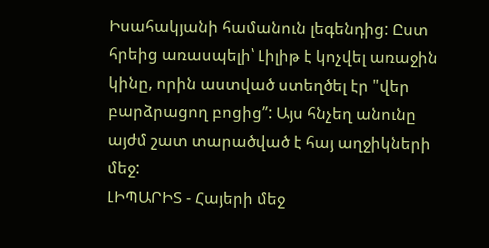Իսահակյանի համանուն լեգենդից: Ըստ հրեից առասպելի՝ Լիլիթ է կոչվել առաջին կինը, որին աստված ստեղծել էր "վեր բարձրացող բոցից”: Այս հնչեղ անունը այժմ շատ տարածված է հայ աղջիկների մեջ:
ԼԻՊԱՐԻՏ - Հայերի մեջ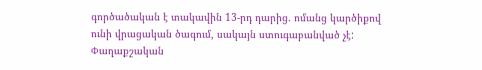գործածական է տակավին 13-րդ դարից. ոմանց կարծիքով ունի վրացական ծագում, սակայն ստուգաբանված չէ: Փաղաքշական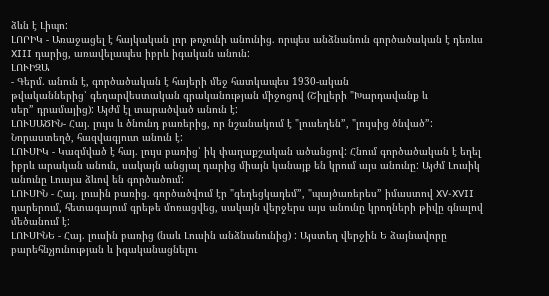ձևն է Լիպո:
ԼՈՐԻԿ - Առաջացել է հայկական լոր թռչունի անունից. որպես անձնանուն գործածական է դեռևս XIII դարից, առավելապես իբրև իգական անուն:
ԼՈՒԻԶԱ
- Գերմ. անուն է, գործածական է հայերի մեջ հատկապես 1930-ական
թվականներից՝ գեղարվեստական գրականության միջոցով (Շիլլերի "Խարդավանք և
սեր” դրամայից): Այժմ էլ տարածված անուն է:
ԼՈՒՍԱԾԻՆ- Հայ. լույս և ծնունդ բառերից, որ նշանակում է "լուսեղեն”, "լույսից ծնված”: Նորաստեղծ, հազվագյուտ անուն է:
ԼՈՒՍԻԿ - Կազմված է հայ. լույս բառից՝ իկ փաղաքշական ածանցով: Հնում գործածական է եղել իբրև արական անուն, սակայն անցյալ դարից միայն կանայք են կրում այս անունը: Այժմ Լուսիկ անունը Լուսյա ձևով են գործածում:
ԼՈՒՍԻՆ - Հայ. լուսին բառից. գործածվում էր "գեղեցկադեմ”, "պայծառերես” իմաստով XV-XVII դարերում, հետագայում գրեթե մոռացվեց, սակայն վերջերս այս անունը կրողների թիվը գնալով մեծանում է:
ԼՈՒՍԻՆԵ - Հայ. լուսին բառից (նաև Լուսին անձնանունից) : Այստեղ վերջին Ե ձայնավորը բարեհնչյունության և իգականացնելու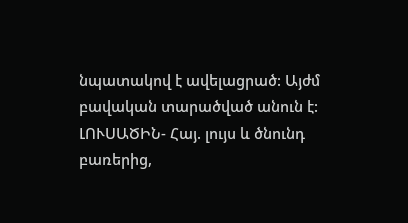նպատակով է ավելացրած: Այժմ բավական տարածված անուն է:
ԼՈՒՍԱԾԻՆ- Հայ. լույս և ծնունդ բառերից,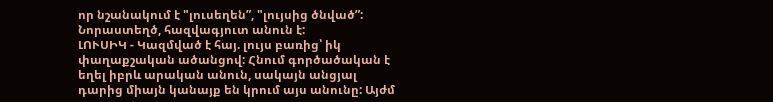որ նշանակում է "լուսեղեն”, "լույսից ծնված”: Նորաստեղծ, հազվագյուտ անուն է:
ԼՈՒՍԻԿ - Կազմված է հայ. լույս բառից՝ իկ փաղաքշական ածանցով: Հնում գործածական է եղել իբրև արական անուն, սակայն անցյալ դարից միայն կանայք են կրում այս անունը: Այժմ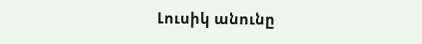Լուսիկ անունը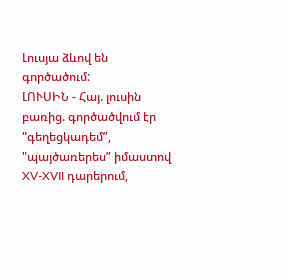Լուսյա ձևով են գործածում:
ԼՈՒՍԻՆ - Հայ. լուսին բառից. գործածվում էր "գեղեցկադեմ”, "պայծառերես” իմաստով XV-XVII դարերում,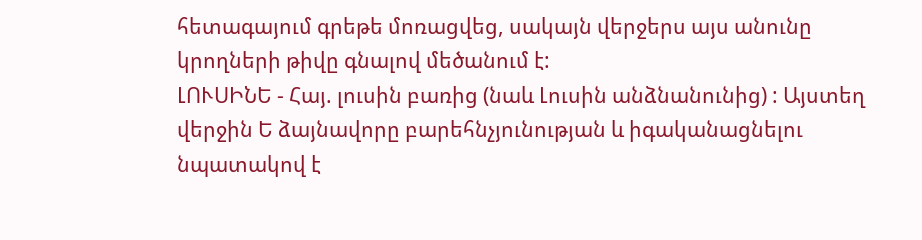հետագայում գրեթե մոռացվեց, սակայն վերջերս այս անունը կրողների թիվը գնալով մեծանում է:
ԼՈՒՍԻՆԵ - Հայ. լուսին բառից (նաև Լուսին անձնանունից) : Այստեղ վերջին Ե ձայնավորը բարեհնչյունության և իգականացնելու նպատակով է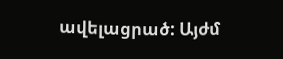ավելացրած: Այժմ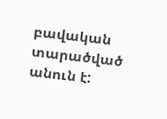բավական տարածված անուն է: